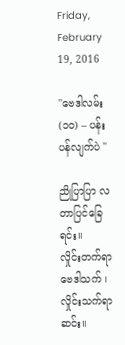Friday, February 19, 2016

''ဗေဒါလမ်း (၁ဝ) – ပန်းပန်လျက်ပဲ ''

ညိုပြာပြာ လတာပြင်ခြေရင်း။
လှိုင်းတက်ရာ ဗေဒါသက် ၊ လှိုင်းသက်ရာဆင်း။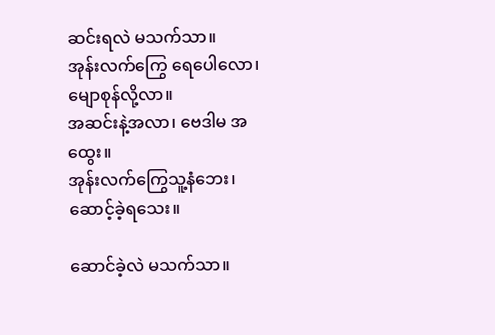ဆင်းရလဲ မသက်သာ။
အုန်းလက်ကြွေ ရေပေါလော၊ မျောစုန်လို့လာ။
အဆင်းနဲ့အလာ၊ ဗေဒါမ အထွေး။
အုန်းလက်ကြွေသူ့နံဘေး၊ ဆောင့်ခဲ့ရသေး။

ဆောင်ခဲ့လဲ မသက်သာ။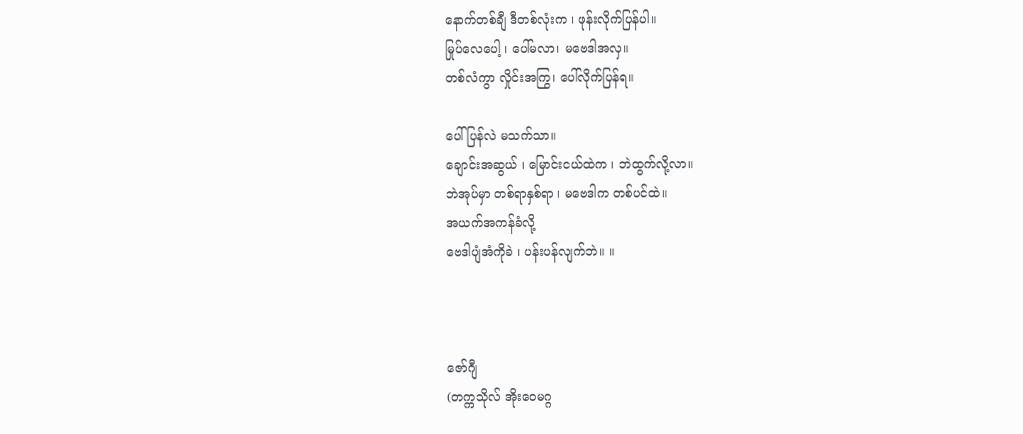နောက်တစ်ချီ ဒီတစ်လုံးက ၊ ဖုန်းလိုက်ပြန်ပါ။
မြုပ်လေပေါ့ ၊ ပေါ်မလာ၊ မဗေဒါအလှ။
တစ်လံကွာ လှိုင်းအကြွ၊ ပေါ်လိုက်ပြန်ရ။

ပေါ်ပြန်လဲ မသက်သာ။
ချောင်းအဆွယ် ၊ မြောင်းငယ်ထဲက ၊ ဘဲထွက်လို့လာ။
ဘဲအုပ်မှာ တစ်ရာနှစ်ရာ ၊ မဗေဒါက တစ်ပင်ထဲ။
အယက်အကန်ခံလို့
ဗေဒါပျံအံကိုခဲ ၊ ပန်းပန်လျက်ဘဲ။ ။



ဇော်ဂျီ
(တက္ကသိုလ် အိုးဝေမဂ္ဂ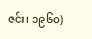ဇင်း၊ ၁၉၆ဝ)